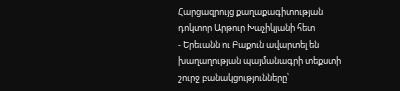Հարցազրույց քաղաքագիտության դոկտոր Արթուր Խաչիկյանի հետ
- Երեւանն ու Բաքուն ավարտել են խաղաղության պայմանագրի տեքստի շուրջ բանակցությունները՝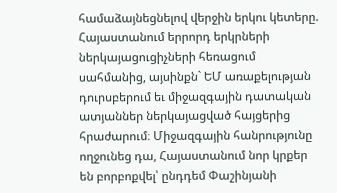համաձայնեցնելով վերջին երկու կետերը. Հայաստանում երրորդ երկրների ներկայացուցիչների հեռացում սահմանից, այսինքն` ԵՄ առաքելության դուրսբերում եւ միջազգային դատական ատյաններ ներկայացված հայցերից հրաժարում։ Միջազգային հանրությունը ողջունեց դա, Հայաստանում նոր կրքեր են բորբոքվել՝ ընդդեմ Փաշինյանի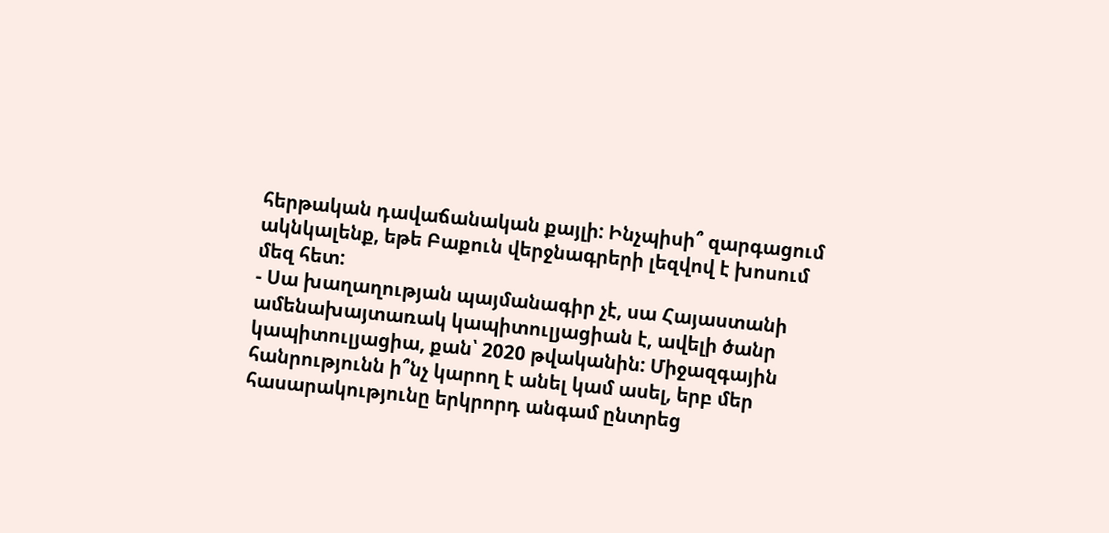հերթական դավաճանական քայլի: Ինչպիսի՞ զարգացում ակնկալենք, եթե Բաքուն վերջնագրերի լեզվով է խոսում մեզ հետ:
- Սա խաղաղության պայմանագիր չէ, սա Հայաստանի ամենախայտառակ կապիտուլյացիան է, ավելի ծանր կապիտուլյացիա, քան՝ 2020 թվականին: Միջազգային հանրությունն ի՞նչ կարող է անել կամ ասել, երբ մեր հասարակությունը երկրորդ անգամ ընտրեց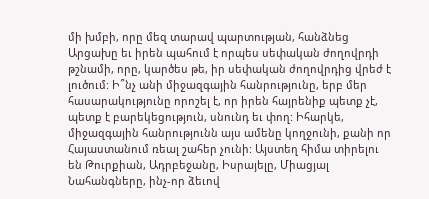մի խմբի, որը մեզ տարավ պարտության, հանձնեց Արցախը եւ իրեն պահում է որպես սեփական ժողովրդի թշնամի, որը, կարծես թե, իր սեփական ժողովրդից վրեժ է լուծում: Ի՞նչ անի միջազգային հանրությունը, երբ մեր հասարակությունը որոշել է, որ իրեն հայրենիք պետք չէ, պետք է բարեկեցություն, սնունդ եւ փող: Իհարկե, միջազգային հանրությունն այս ամենը կողջունի, քանի որ Հայաստանում ռեալ շահեր չունի: Այստեղ հիմա տիրելու են Թուրքիան, Ադրբեջանը, Իսրայելը, Միացյալ Նահանգները, ինչ-որ ձեւով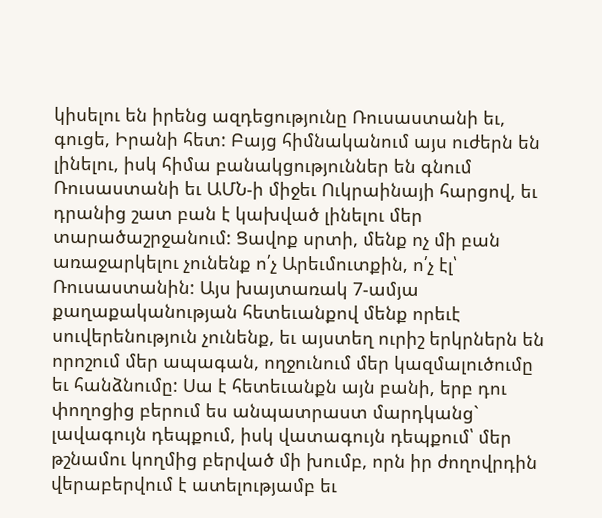կիսելու են իրենց ազդեցությունը Ռուսաստանի եւ, գուցե, Իրանի հետ: Բայց հիմնականում այս ուժերն են լինելու, իսկ հիմա բանակցություններ են գնում Ռուսաստանի եւ ԱՄՆ-ի միջեւ Ուկրաինայի հարցով, եւ դրանից շատ բան է կախված լինելու մեր տարածաշրջանում: Ցավոք սրտի, մենք ոչ մի բան առաջարկելու չունենք ո՛չ Արեւմուտքին, ո՛չ էլ՝ Ռուսաստանին: Այս խայտառակ 7-ամյա քաղաքականության հետեւանքով մենք որեւէ սուվերենություն չունենք, եւ այստեղ ուրիշ երկրներն են որոշում մեր ապագան, ողջունում մեր կազմալուծումը եւ հանձնումը: Սա է հետեւանքն այն բանի, երբ դու փողոցից բերում ես անպատրաստ մարդկանց` լավագույն դեպքում, իսկ վատագույն դեպքում՝ մեր թշնամու կողմից բերված մի խումբ, որն իր ժողովրդին վերաբերվում է ատելությամբ եւ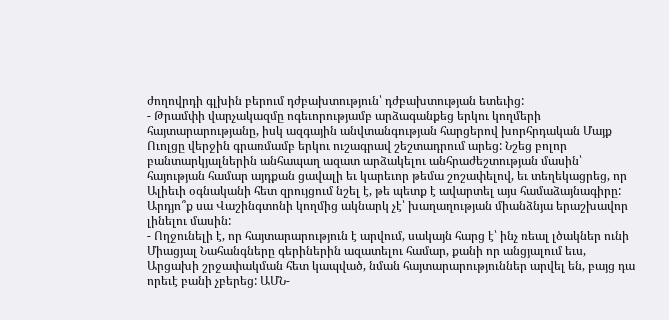ժողովրդի գլխին բերում դժբախտություն՝ դժբախտության ետեւից:
- Թրամփի վարչակազմը ոգեւորությամբ արձագանքեց երկու կողմերի հայտարարությանը, իսկ ազգային անվտանգության հարցերով խորհրդական Մայք Ուոլցը վերջին գրառմամբ երկու ուշագրավ շեշտադրում արեց: Նշեց բոլոր բանտարկյալներին անհապաղ ազատ արձակելու անհրաժեշտության մասին՝ հայության համար այդքան ցավալի եւ կարեւոր թեմա շոշափելով, եւ տեղեկացրեց, որ Ալիեւի օգնականի հետ զրույցում նշել է, թե պետք է ավարտել այս համաձայնագիրը: Արդյո՞ք սա Վաշինգտոնի կողմից ակնարկ չէ՝ խաղաղության միանձնյա երաշխավոր լինելու մասին:
- Ողջունելի է, որ հայտարարություն է արվում, սակայն հարց է՝ ինչ ռեալ լծակներ ունի Միացյալ Նահանգները գերիներին ազատելու համար, քանի որ անցյալում եւս, Արցախի շրջափակման հետ կապված, նման հայտարարություններ արվել են, բայց դա որեւէ բանի չբերեց: ԱՄՆ-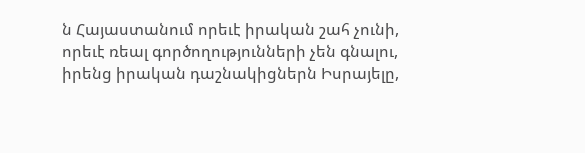ն Հայաստանում որեւէ իրական շահ չունի, որեւէ ռեալ գործողությունների չեն գնալու, իրենց իրական դաշնակիցներն Իսրայելը,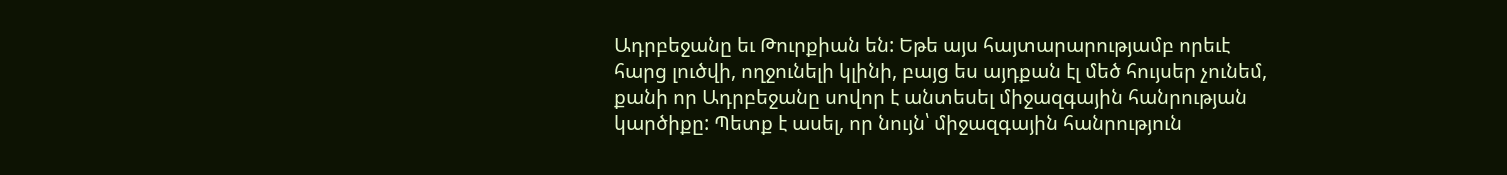Ադրբեջանը եւ Թուրքիան են: Եթե այս հայտարարությամբ որեւէ հարց լուծվի, ողջունելի կլինի, բայց ես այդքան էլ մեծ հույսեր չունեմ, քանի որ Ադրբեջանը սովոր է անտեսել միջազգային հանրության կարծիքը: Պետք է ասել, որ նույն՝ միջազգային հանրություն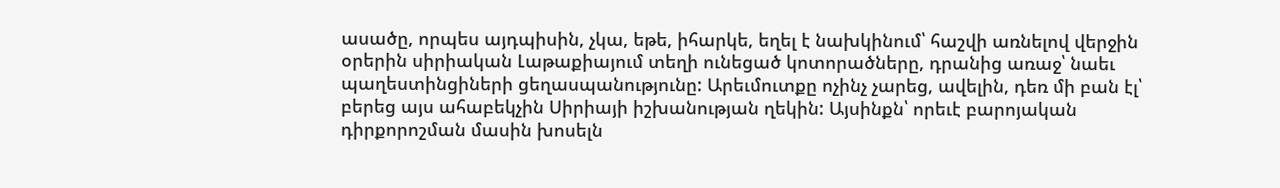ասածը, որպես այդպիսին, չկա, եթե, իհարկե, եղել է նախկինում՝ հաշվի առնելով վերջին օրերին սիրիական Լաթաքիայում տեղի ունեցած կոտորածները, դրանից առաջ՝ նաեւ պաղեստինցիների ցեղասպանությունը: Արեւմուտքը ոչինչ չարեց, ավելին, դեռ մի բան էլ՝ բերեց այս ահաբեկչին Սիրիայի իշխանության ղեկին: Այսինքն՝ որեւէ բարոյական դիրքորոշման մասին խոսելն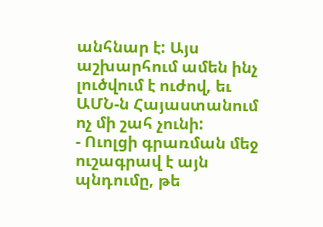անհնար է: Այս աշխարհում ամեն ինչ լուծվում է ուժով, եւ ԱՄՆ-ն Հայաստանում ոչ մի շահ չունի:
- Ուոլցի գրառման մեջ ուշագրավ է այն պնդումը, թե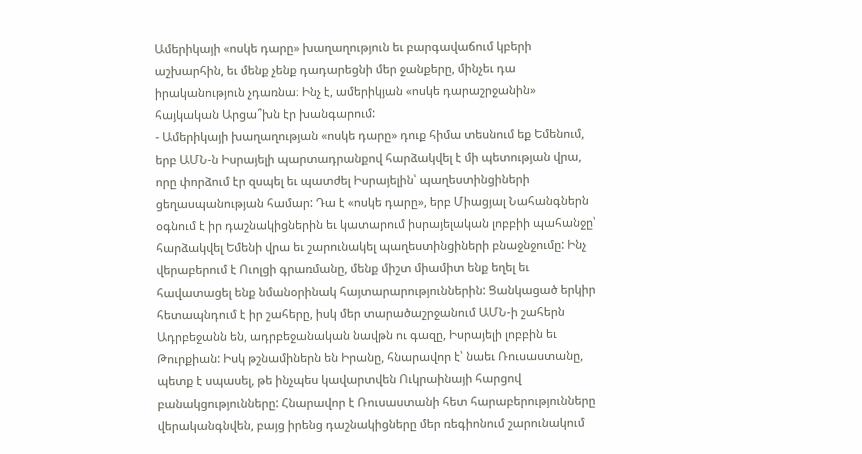Ամերիկայի «ոսկե դարը» խաղաղություն եւ բարգավաճում կբերի աշխարհին, եւ մենք չենք դադարեցնի մեր ջանքերը, մինչեւ դա իրականություն չդառնա։ Ինչ է, ամերիկյան «ոսկե դարաշրջանին» հայկական Արցա՞խն էր խանգարում:
- Ամերիկայի խաղաղության «ոսկե դարը» դուք հիմա տեսնում եք Եմենում, երբ ԱՄՆ-ն Իսրայելի պարտադրանքով հարձակվել է մի պետության վրա, որը փորձում էր զսպել եւ պատժել Իսրայելին՝ պաղեստինցիների ցեղասպանության համար: Դա է «ոսկե դարը», երբ Միացյալ Նահանգներն օգնում է իր դաշնակիցներին եւ կատարում իսրայելական լոբբիի պահանջը՝ հարձակվել Եմենի վրա եւ շարունակել պաղեստինցիների բնաջնջումը: Ինչ վերաբերում է Ուոլցի գրառմանը, մենք միշտ միամիտ ենք եղել եւ հավատացել ենք նմանօրինակ հայտարարություններին: Ցանկացած երկիր հետապնդում է իր շահերը, իսկ մեր տարածաշրջանում ԱՄՆ-ի շահերն Ադրբեջանն են, ադրբեջանական նավթն ու գազը, Իսրայելի լոբբին եւ Թուրքիան: Իսկ թշնամիներն են Իրանը, հնարավոր է՝ նաեւ Ռուսաստանը, պետք է սպասել, թե ինչպես կավարտվեն Ուկրաինայի հարցով բանակցությունները: Հնարավոր է Ռուսաստանի հետ հարաբերությունները վերականգնվեն, բայց իրենց դաշնակիցները մեր ռեգիոնում շարունակում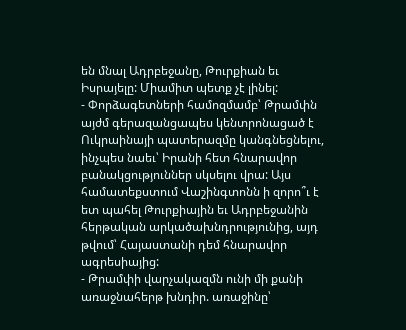են մնալ Ադրբեջանը, Թուրքիան եւ Իսրայելը: Միամիտ պետք չէ լինել:
- Փորձագետների համոզմամբ՝ Թրամփն այժմ գերազանցապես կենտրոնացած է Ուկրաինայի պատերազմը կանգնեցնելու, ինչպես նաեւ՝ Իրանի հետ հնարավոր բանակցություններ սկսելու վրա: Այս համատեքստում Վաշինգտոնն ի զորո՞ւ է ետ պահել Թուրքիային եւ Ադրբեջանին հերթական արկածախնդրությունից, այդ թվում՝ Հայաստանի դեմ հնարավոր ագրեսիայից:
- Թրամփի վարչակազմն ունի մի քանի առաջնահերթ խնդիր. առաջինը՝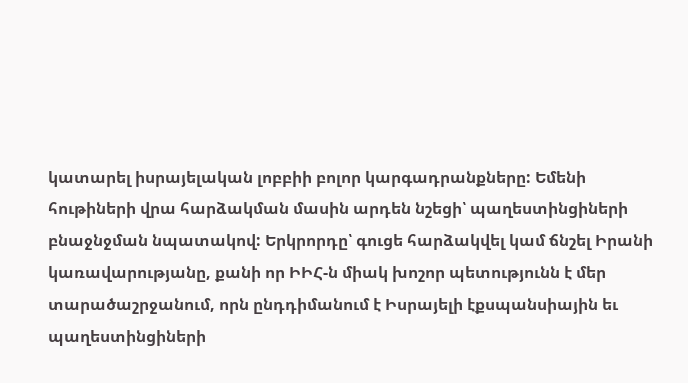կատարել իսրայելական լոբբիի բոլոր կարգադրանքները: Եմենի հութիների վրա հարձակման մասին արդեն նշեցի՝ պաղեստինցիների բնաջնջման նպատակով: Երկրորդը՝ գուցե հարձակվել կամ ճնշել Իրանի կառավարությանը, քանի որ ԻԻՀ-ն միակ խոշոր պետությունն է մեր տարածաշրջանում, որն ընդդիմանում է Իսրայելի էքսպանսիային եւ պաղեստինցիների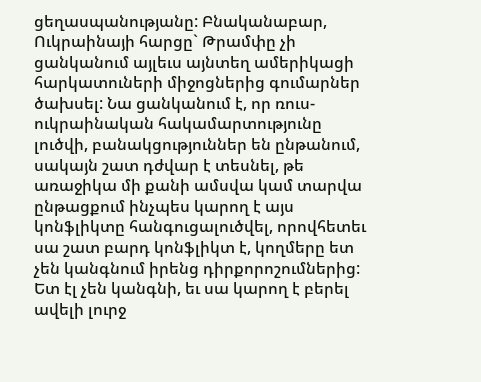ցեղասպանությանը: Բնականաբար, Ուկրաինայի հարցը` Թրամփը չի ցանկանում այլեւս այնտեղ ամերիկացի հարկատուների միջոցներից գումարներ ծախսել: Նա ցանկանում է, որ ռուս-ուկրաինական հակամարտությունը լուծվի, բանակցություններ են ընթանում, սակայն շատ դժվար է տեսնել, թե առաջիկա մի քանի ամսվա կամ տարվա ընթացքում ինչպես կարող է այս կոնֆլիկտը հանգուցալուծվել, որովհետեւ սա շատ բարդ կոնֆլիկտ է, կողմերը ետ չեն կանգնում իրենց դիրքորոշումներից: Ետ էլ չեն կանգնի, եւ սա կարող է բերել ավելի լուրջ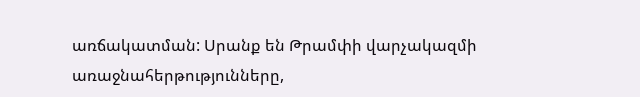առճակատման: Սրանք են Թրամփի վարչակազմի առաջնահերթությունները,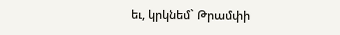եւ, կրկնեմ` Թրամփի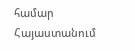համար Հայաստանում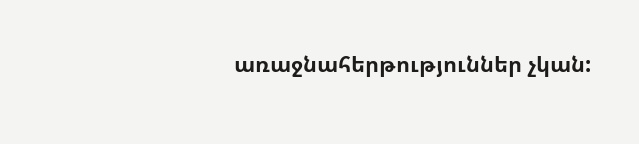առաջնահերթություններ չկան: